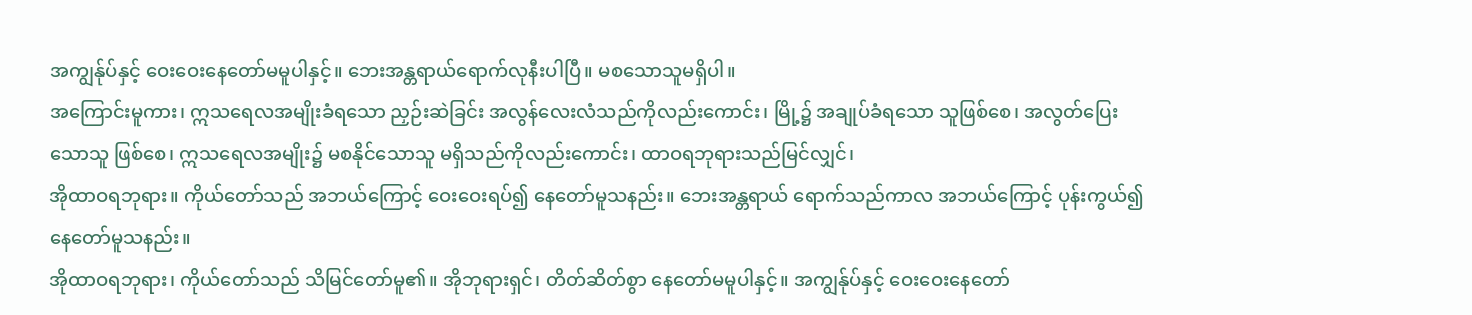အကျွန်ုပ်နှင့် ဝေးဝေးနေတော်မမူပါနှင့်။ ဘေးအန္တရာယ်ရောက်လုနီးပါပြီ။ မစသောသူမရှိပါ။
အကြောင်းမူကား၊ ဣသရေလအမျိုးခံရသော ညှဉ်းဆဲခြင်း အလွန်လေးလံသည်ကိုလည်းကောင်း၊ မြို့၌ အချုပ်ခံရသော သူဖြစ်စေ၊ အလွတ်ပြေးသောသူ ဖြစ်စေ၊ ဣသရေလအမျိုး၌ မစနိုင်သောသူ မရှိသည်ကိုလည်းကောင်း၊ ထာဝရဘုရားသည်မြင်လျှင်၊
အိုထာဝရဘုရား။ ကိုယ်တော်သည် အဘယ်ကြောင့် ဝေးဝေးရပ်၍ နေတော်မူသနည်း။ ဘေးအန္တရာယ် ရောက်သည်ကာလ အဘယ်ကြောင့် ပုန်းကွယ်၍ နေတော်မူသနည်း။
အိုထာဝရဘုရား၊ ကိုယ်တော်သည် သိမြင်တော်မူ၏။ အိုဘုရားရှင်၊ တိတ်ဆိတ်စွာ နေတော်မမူပါနှင့်။ အကျွန်ုပ်နှင့် ဝေးဝေးနေတော်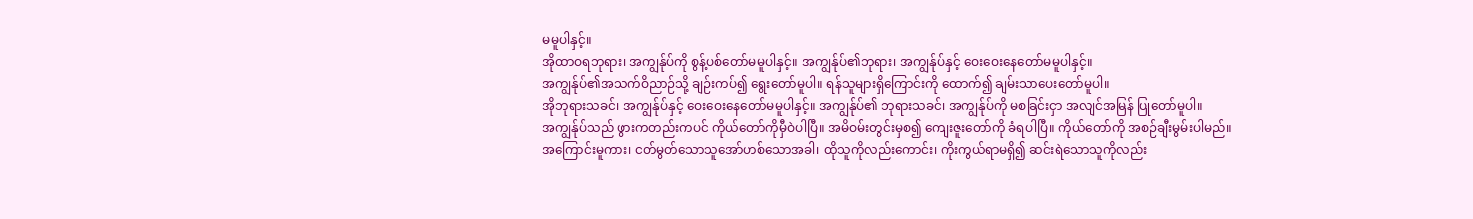မမူပါနှင့်။
အိုထာဝရဘုရား၊ အကျွန်ုပ်ကို စွန့်ပစ်တော်မမူပါနှင့်။ အကျွန်ုပ်၏ဘုရား၊ အကျွန်ုပ်နှင့် ဝေးဝေးနေတော်မမူပါနှင့်။
အကျွန်ုပ်၏အသက်ဝိညာဉ်သို့ ချဉ်းကပ်၍ ရွေးတော်မူပါ။ ရန်သူများရှိကြောင်းကို ထောက်၍ ချမ်းသာပေးတော်မူပါ။
အိုဘုရားသခင်၊ အကျွန်ုပ်နှင့် ဝေးဝေးနေတော်မမူပါနှင့်။ အကျွန်ုပ်၏ ဘုရားသခင်၊ အကျွန်ုပ်ကို မစခြင်းငှာ အလျင်အမြန် ပြုတော်မူပါ။
အကျွန်ုပ်သည် ဖွားကတည်းကပင် ကိုယ်တော်ကိုမှီဝဲပါပြီ။ အမိဝမ်းတွင်းမှစ၍ ကျေးဇူးတော်ကို ခံရပါပြီ။ ကိုယ်တော်ကို အစဉ်ချီးမွမ်းပါမည်။
အကြောင်းမူကား၊ ငတ်မွတ်သောသူအော်ဟစ်သောအခါ၊ ထိုသူကိုလည်းကောင်း၊ ကိုးကွယ်ရာမရှိ၍ ဆင်းရဲသောသူကိုလည်း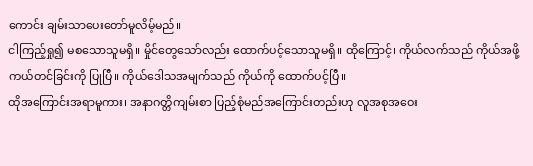ကောင်း ချမ်းသာပေးတော်မူလိမ့်မည်။
ငါကြည့်ရှု၍ မစသောသူမရှိ။ မှိုင်တွေသော်လည်း ထောက်ပင့်သောသူမရှိ။ ထိုကြောင့်၊ ကိုယ်လက်သည် ကိုယ်အဖို့ ကယ်တင်ခြင်းကို ပြုပြီ။ ကိုယ်ဒေါသအမျက်သည် ကိုယ်ကို ထောက်ပင့်ပြီ။
ထိုအကြောင်းအရာမူကား၊ အနာဂတ္တိကျမ်းစာ ပြည့်စုံမည်အကြောင်းတည်းဟု လူအစုအဝေး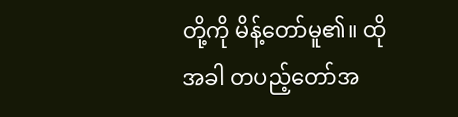တို့ကို မိန့်တော်မူ၏။ ထိုအခါ တပည့်တော်အ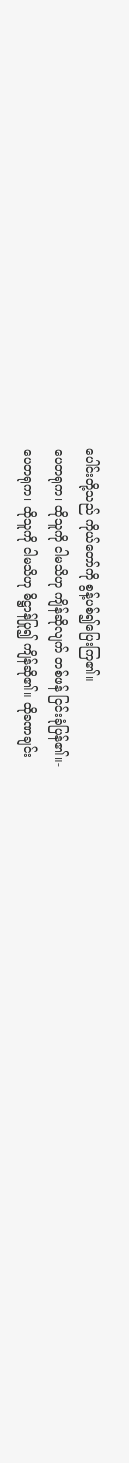ပေါင်းတို့သည် ကိုယ်တော်ကို စွန့်ပစ်၍ပြေးကြ၏။
ပေတရုက၊ ထိုသူကို ငါမသိဟု ကျိန်ဆိုလျက် တစ်ဖန် ငြင်းခုံပြန်၏။-
ပေတရုက၊ ထိုသူကို ငါမသိဟု ဓိဋ္ဌာန်ပြု၍ ကျိန်ဆို၏။ ထိုခဏချင်း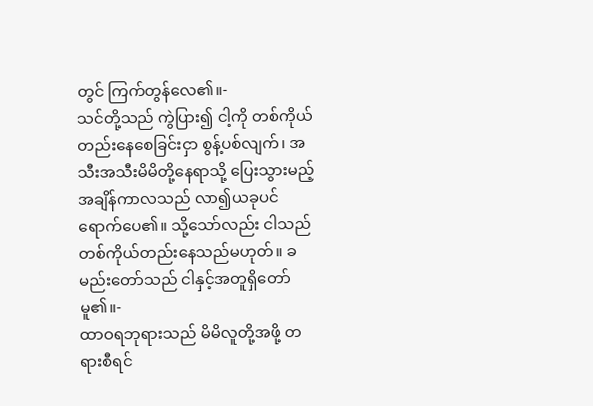တွင် ကြက်တွန်လေ၏။-
သင်တို့သည် ကွဲပြား၍ ငါ့ကို တစ်ကိုယ်တည်းနေစေခြင်းငှာ စွန့်ပစ်လျက်၊ အသီးအသီးမိမိတို့နေရာသို့ ပြေးသွားမည့်အချိန်ကာလသည် လာ၍ယခုပင်ရောက်ပေ၏။ သို့သော်လည်း ငါသည် တစ်ကိုယ်တည်းနေသည်မဟုတ်။ ခမည်းတော်သည် ငါနှင့်အတူရှိတော်မူ၏။-
ထာဝရဘုရားသည် မိမိလူတို့အဖို့ တရားစီရင်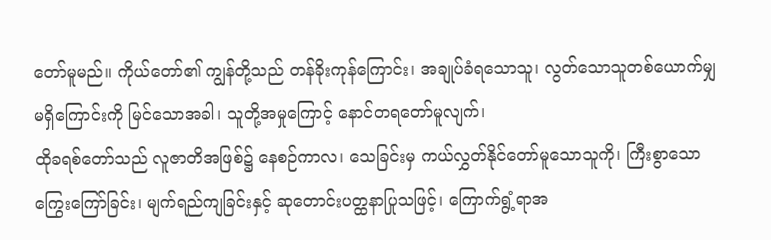တော်မူမည်။ ကိုယ်တော်၏ ကျွန်တို့သည် တန်ခိုးကုန်ကြောင်း၊ အချုပ်ခံရသောသူ၊ လွတ်သောသူတစ်ယောက်မျှ မရှိကြောင်းကို မြင်သောအခါ၊ သူတို့အမှုကြောင့် နောင်တရတော်မူလျက်၊
ထိုခရစ်တော်သည် လူဇာတိအဖြစ်၌ နေစဉ်ကာလ၊ သေခြင်းမှ ကယ်လွှတ်နိုင်တော်မူသောသူကို၊ ကြီးစွာသော ကြွေးကြော်ခြင်း၊ မျက်ရည်ကျခြင်းနှင့် ဆုတောင်းပတ္ထနာပြုသဖြင့်၊ ကြောက်ရွံ့ရာအ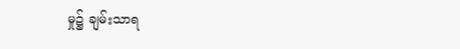မှု၌ ချမ်းသာရ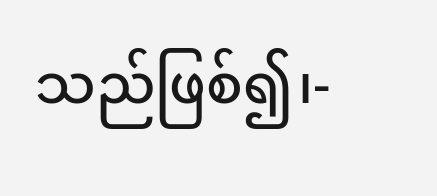သည်ဖြစ်၍၊-